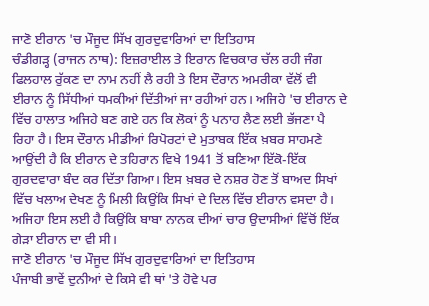ਜਾਣੋ ਈਰਾਨ 'ਚ ਮੌਜੂਦ ਸਿੱਖ ਗੁਰਦੁਵਾਰਿਆਂ ਦਾ ਇਤਿਹਾਸ
ਚੰਡੀਗੜ੍ਹ (ਰਾਜਨ ਨਾਥ): ਇਜ਼ਰਾਈਲ ਤੇ ਇਰਾਨ ਵਿਚਕਾਰ ਚੱਲ ਰਹੀ ਜੰਗ ਫਿਲਹਾਲ ਰੁੱਕਣ ਦਾ ਨਾਮ ਨਹੀਂ ਲੈ ਰਹੀ ਤੇ ਇਸ ਦੌਰਾਨ ਅਮਰੀਕਾ ਵੱਲੋਂ ਵੀ ਈਰਾਨ ਨੂੰ ਸਿੱਧੀਆਂ ਧਮਕੀਆਂ ਦਿੱਤੀਆਂ ਜਾ ਰਹੀਆਂ ਹਨ। ਅਜਿਹੇ 'ਚ ਈਰਾਨ ਦੇ ਵਿੱਚ ਹਾਲਾਤ ਅਜਿਹੇ ਬਣ ਗਏ ਹਨ ਕਿ ਲੋਕਾਂ ਨੂੰ ਪਨਾਹ ਲੈਣ ਲਈ ਭੱਜਣਾ ਪੈ ਰਿਹਾ ਹੈ। ਇਸ ਦੌਰਾਨ ਮੀਡੀਆਂ ਰਿਪੋਰਟਾਂ ਦੇ ਮੁਤਾਬਕ ਇੱਕ ਖ਼ਬਰ ਸਾਹਮਣੇ ਆਉਂਦੀ ਹੈ ਕਿ ਈਰਾਨ ਦੇ ਤਹਿਰਾਨ ਵਿਖੇ 1941 ਤੋਂ ਬਣਿਆ ਇੱਕੋ-ਇੱਕ ਗੁਰਦਵਾਰਾ ਬੰਦ ਕਰ ਦਿੱਤਾ ਗਿਆ। ਇਸ ਖ਼ਬਰ ਦੇ ਨਸ਼ਰ ਹੋਣ ਤੋਂ ਬਾਅਦ ਸਿਖਾਂ ਵਿੱਚ ਖਲਾਅ ਦੇਖਣ ਨੂੰ ਮਿਲੀ ਕਿਉਂਕਿ ਸਿਖਾਂ ਦੇ ਦਿਲ ਵਿੱਚ ਈਰਾਨ ਵਸਦਾ ਹੈ। ਅਜਿਹਾ ਇਸ ਲਈ ਹੈ ਕਿਉਂਕਿ ਬਾਬਾ ਨਾਨਕ ਦੀਆਂ ਚਾਰ ਉਦਾਸੀਆਂ ਵਿੱਚੋਂ ਇੱਕ ਗੇੜਾ ਈਰਾਨ ਦਾ ਵੀ ਸੀ।
ਜਾਣੋ ਈਰਾਨ 'ਚ ਮੌਜੂਦ ਸਿੱਖ ਗੁਰਦੁਵਾਰਿਆਂ ਦਾ ਇਤਿਹਾਸ
ਪੰਜਾਬੀ ਭਾਵੇਂ ਦੁਨੀਆਂ ਦੇ ਕਿਸੇ ਵੀ ਥਾਂ 'ਤੇ ਹੋਵੇ ਪਰ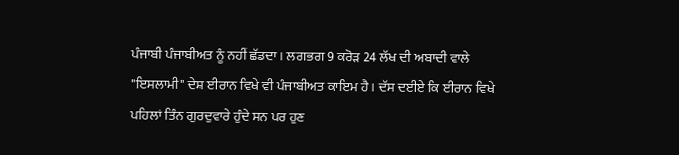ਪੰਜਾਬੀ ਪੰਜਾਬੀਅਤ ਨੂੰ ਨਹੀਂ ਛੱਡਦਾ। ਲਗਭਗ 9 ਕਰੋੜ 24 ਲੱਖ ਦੀ ਅਬਾਦੀ ਵਾਲੇ "ਇਸਲਾਮੀ" ਦੇਸ਼ ਈਰਾਨ ਵਿਖੇ ਵੀ ਪੰਜਾਬੀਅਤ ਕਾਇਮ ਹੈ। ਦੱਸ ਦਈਏ ਕਿ ਈਰਾਨ ਵਿਖੇ ਪਹਿਲਾਂ ਤਿੰਨ ਗੁਰਦੁਵਾਰੇ ਹੁੰਦੇ ਸਨ ਪਰ ਹੁਣ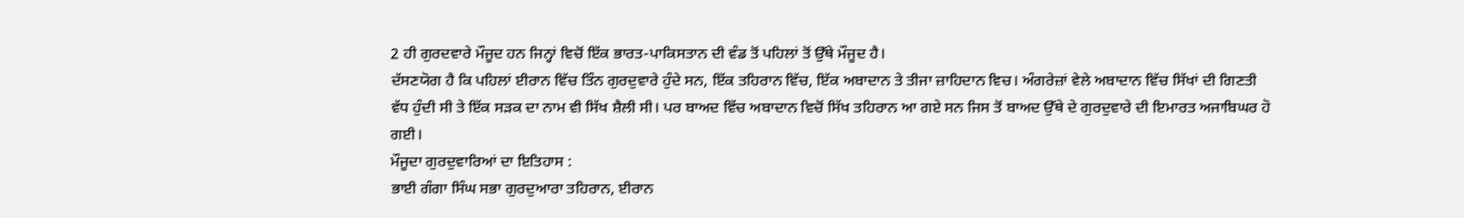2 ਹੀ ਗੁਰਦਵਾਰੇ ਮੌਜੂਦ ਹਨ ਜਿਨ੍ਹਾਂ ਵਿਚੋਂ ਇੱਕ ਭਾਰਤ-ਪਾਕਿਸਤਾਨ ਦੀ ਵੰਡ ਤੋਂ ਪਹਿਲਾਂ ਤੋਂ ਉੱਥੇ ਮੌਜੂਦ ਹੈ।
ਦੱਸਣਯੋਗ ਹੈ ਕਿ ਪਹਿਲਾਂ ਈਰਾਨ ਵਿੱਚ ਤਿੰਨ ਗੁਰਦੁਵਾਰੇ ਹੁੰਦੇ ਸਨ, ਇੱਕ ਤਹਿਰਾਨ ਵਿੱਚ, ਇੱਕ ਅਬਾਦਾਨ ਤੇ ਤੀਜਾ ਜ਼ਾਹਿਦਾਨ ਵਿਚ। ਅੰਗਰੇਜ਼ਾਂ ਵੇਲੇ ਅਬਾਦਾਨ ਵਿੱਚ ਸਿੱਖਾਂ ਦੀ ਗਿਣਤੀ ਵੱਧ ਹੁੰਦੀ ਸੀ ਤੇ ਇੱਕ ਸੜਕ ਦਾ ਨਾਮ ਵੀ ਸਿੱਖ ਸ਼ੈਲੀ ਸੀ। ਪਰ ਬਾਅਦ ਵਿੱਚ ਅਬਾਦਾਨ ਵਿਚੋਂ ਸਿੱਖ ਤਹਿਰਾਨ ਆ ਗਏ ਸਨ ਜਿਸ ਤੋਂ ਬਾਅਦ ਉੱਥੇ ਦੇ ਗੁਰਦੁਵਾਰੇ ਦੀ ਇਮਾਰਤ ਅਜਾਬਿਘਰ ਹੋ ਗਈ।
ਮੌਜੂਦਾ ਗੁਰਦੁਵਾਰਿਆਂ ਦਾ ਇਤਿਹਾਸ :
ਭਾਈ ਗੰਗਾ ਸਿੰਘ ਸਭਾ ਗੁਰਦੁਆਰਾ ਤਹਿਰਾਨ, ਈਰਾਨ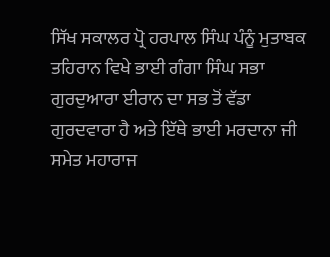ਸਿੱਖ ਸਕਾਲਰ ਪ੍ਰੋ ਹਰਪਾਲ ਸਿੰਘ ਪੰਨੂੰ ਮੁਤਾਬਕ ਤਹਿਰਾਨ ਵਿਖੇ ਭਾਈ ਗੰਗਾ ਸਿੰਘ ਸਭਾ ਗੁਰਦੁਆਰਾ ਈਰਾਨ ਦਾ ਸਭ ਤੋਂ ਵੱਡਾ ਗੁਰਦਵਾਰਾ ਹੈ ਅਤੇ ਇੱਥੇ ਭਾਈ ਮਰਦਾਨਾ ਜੀ ਸਮੇਤ ਮਹਾਰਾਜ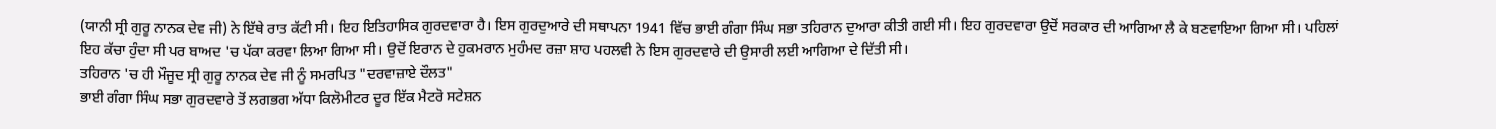(ਯਾਨੀ ਸ੍ਰੀ ਗੁਰੂ ਨਾਨਕ ਦੇਵ ਜੀ) ਨੇ ਇੱਥੇ ਰਾਤ ਕੱਟੀ ਸੀ। ਇਹ ਇਤਿਹਾਸਿਕ ਗੁਰਦਵਾਰਾ ਹੈ। ਇਸ ਗੁਰਦੁਆਰੇ ਦੀ ਸਥਾਪਨਾ 1941 ਵਿੱਚ ਭਾਈ ਗੰਗਾ ਸਿੰਘ ਸਭਾ ਤਹਿਰਾਨ ਦੁਆਰਾ ਕੀਤੀ ਗਈ ਸੀ। ਇਹ ਗੁਰਦਵਾਰਾ ਉਦੋਂ ਸਰਕਾਰ ਦੀ ਆਗਿਆ ਲੈ ਕੇ ਬਣਵਾਇਆ ਗਿਆ ਸੀ। ਪਹਿਲਾਂ ਇਹ ਕੱਚਾ ਹੁੰਦਾ ਸੀ ਪਰ ਬਾਅਦ 'ਚ ਪੱਕਾ ਕਰਵਾ ਲਿਆ ਗਿਆ ਸੀ। ਉਦੋਂ ਇਰਾਨ ਦੇ ਹੁਕਮਰਾਨ ਮੁਹੰਮਦ ਰਜ਼ਾ ਸ਼ਾਹ ਪਹਲਵੀ ਨੇ ਇਸ ਗੁਰਦਵਾਰੇ ਦੀ ਉਸਾਰੀ ਲਈ ਆਗਿਆ ਦੇ ਦਿੱਤੀ ਸੀ।
ਤਹਿਰਾਨ 'ਚ ਹੀ ਮੌਜੂਦ ਸ੍ਰੀ ਗੁਰੂ ਨਾਨਕ ਦੇਵ ਜੀ ਨੂੰ ਸਮਰਪਿਤ "ਦਰਵਾਜ਼ਾਏ ਦੌਲਤ"
ਭਾਈ ਗੰਗਾ ਸਿੰਘ ਸਭਾ ਗੁਰਦਵਾਰੇ ਤੋਂ ਲਗਭਗ ਅੱਧਾ ਕਿਲੋਮੀਟਰ ਦੂਰ ਇੱਕ ਮੈਟਰੋ ਸਟੇਸ਼ਨ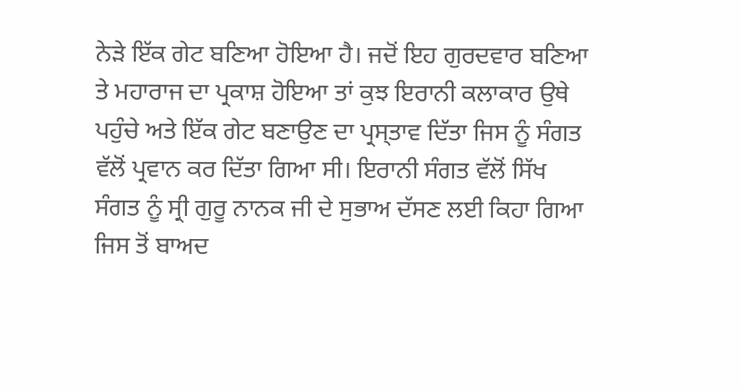ਨੇੜੇ ਇੱਕ ਗੇਟ ਬਣਿਆ ਹੋਇਆ ਹੈ। ਜਦੋਂ ਇਹ ਗੁਰਦਵਾਰ ਬਣਿਆ ਤੇ ਮਹਾਰਾਜ ਦਾ ਪ੍ਰਕਾਸ਼ ਹੋਇਆ ਤਾਂ ਕੁਝ ਇਰਾਨੀ ਕਲਾਕਾਰ ਉਥੇ ਪਹੁੰਚੇ ਅਤੇ ਇੱਕ ਗੇਟ ਬਣਾਉਣ ਦਾ ਪ੍ਰਸ੍ਤਾਵ ਦਿੱਤਾ ਜਿਸ ਨੂੰ ਸੰਗਤ ਵੱਲੋਂ ਪ੍ਰਵਾਨ ਕਰ ਦਿੱਤਾ ਗਿਆ ਸੀ। ਇਰਾਨੀ ਸੰਗਤ ਵੱਲੋਂ ਸਿੱਖ ਸੰਗਤ ਨੂੰ ਸ੍ਰੀ ਗੁਰੂ ਨਾਨਕ ਜੀ ਦੇ ਸੁਭਾਅ ਦੱਸਣ ਲਈ ਕਿਹਾ ਗਿਆ ਜਿਸ ਤੋਂ ਬਾਅਦ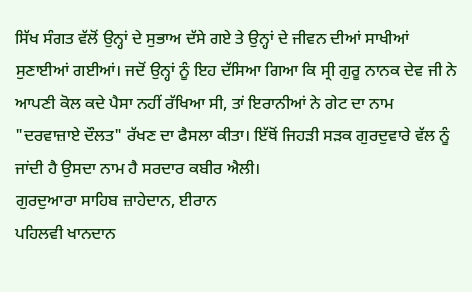ਸਿੱਖ ਸੰਗਤ ਵੱਲੋਂ ਉਨ੍ਹਾਂ ਦੇ ਸੁਭਾਅ ਦੱਸੇ ਗਏ ਤੇ ਉਨ੍ਹਾਂ ਦੇ ਜੀਵਨ ਦੀਆਂ ਸਾਖੀਆਂ ਸੁਣਾਈਆਂ ਗਈਆਂ। ਜਦੋਂ ਉਨ੍ਹਾਂ ਨੂੰ ਇਹ ਦੱਸਿਆ ਗਿਆ ਕਿ ਸ੍ਰੀ ਗੁਰੂ ਨਾਨਕ ਦੇਵ ਜੀ ਨੇ ਆਪਣੀ ਕੋਲ ਕਦੇ ਪੈਸਾ ਨਹੀਂ ਰੱਖਿਆ ਸੀ, ਤਾਂ ਇਰਾਨੀਆਂ ਨੇ ਗੇਟ ਦਾ ਨਾਮ "ਦਰਵਾਜ਼ਾਏ ਦੌਲਤ" ਰੱਖਣ ਦਾ ਫੈਸਲਾ ਕੀਤਾ। ਇੱਥੋਂ ਜਿਹੜੀ ਸੜਕ ਗੁਰਦੁਵਾਰੇ ਵੱਲ ਨੂੰ ਜਾਂਦੀ ਹੈ ਉਸਦਾ ਨਾਮ ਹੈ ਸਰਦਾਰ ਕਬੀਰ ਐਲੀ।
ਗੁਰਦੁਆਰਾ ਸਾਹਿਬ ਜ਼ਾਹੇਦਾਨ, ਈਰਾਨ
ਪਹਿਲਵੀ ਖਾਨਦਾਨ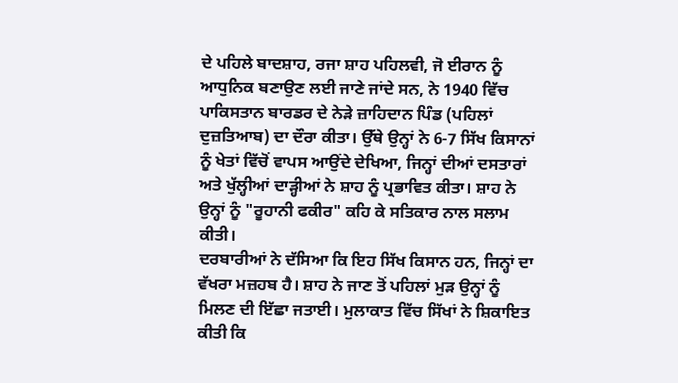ਦੇ ਪਹਿਲੇ ਬਾਦਸ਼ਾਹ, ਰਜਾ ਸ਼ਾਹ ਪਹਿਲਵੀ, ਜੋ ਈਰਾਨ ਨੂੰ ਆਧੁਨਿਕ ਬਣਾਉਣ ਲਈ ਜਾਣੇ ਜਾਂਦੇ ਸਨ, ਨੇ 1940 ਵਿੱਚ ਪਾਕਿਸਤਾਨ ਬਾਰਡਰ ਦੇ ਨੇੜੇ ਜ਼ਾਹਿਦਾਨ ਪਿੰਡ (ਪਹਿਲਾਂ ਦੁਜ਼ਤਿਆਬ) ਦਾ ਦੌਰਾ ਕੀਤਾ। ਉੱਥੇ ਉਨ੍ਹਾਂ ਨੇ 6-7 ਸਿੱਖ ਕਿਸਾਨਾਂ ਨੂੰ ਖੇਤਾਂ ਵਿੱਚੋਂ ਵਾਪਸ ਆਉਂਦੇ ਦੇਖਿਆ, ਜਿਨ੍ਹਾਂ ਦੀਆਂ ਦਸਤਾਰਾਂ ਅਤੇ ਖੁੱਲ੍ਹੀਆਂ ਦਾੜ੍ਹੀਆਂ ਨੇ ਸ਼ਾਹ ਨੂੰ ਪ੍ਰਭਾਵਿਤ ਕੀਤਾ। ਸ਼ਾਹ ਨੇ ਉਨ੍ਹਾਂ ਨੂੰ "ਰੂਹਾਨੀ ਫਕੀਰ" ਕਹਿ ਕੇ ਸਤਿਕਾਰ ਨਾਲ ਸਲਾਮ ਕੀਤੀ।
ਦਰਬਾਰੀਆਂ ਨੇ ਦੱਸਿਆ ਕਿ ਇਹ ਸਿੱਖ ਕਿਸਾਨ ਹਨ, ਜਿਨ੍ਹਾਂ ਦਾ ਵੱਖਰਾ ਮਜ਼ਹਬ ਹੈ। ਸ਼ਾਹ ਨੇ ਜਾਣ ਤੋਂ ਪਹਿਲਾਂ ਮੁੜ ਉਨ੍ਹਾਂ ਨੂੰ ਮਿਲਣ ਦੀ ਇੱਛਾ ਜਤਾਈ। ਮੁਲਾਕਾਤ ਵਿੱਚ ਸਿੱਖਾਂ ਨੇ ਸ਼ਿਕਾਇਤ ਕੀਤੀ ਕਿ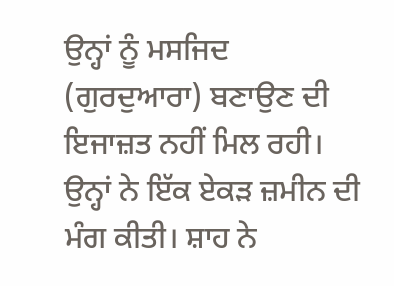ਉਨ੍ਹਾਂ ਨੂੰ ਮਸਜਿਦ (ਗੁਰਦੁਆਰਾ) ਬਣਾਉਣ ਦੀ ਇਜਾਜ਼ਤ ਨਹੀਂ ਮਿਲ ਰਹੀ। ਉਨ੍ਹਾਂ ਨੇ ਇੱਕ ਏਕੜ ਜ਼ਮੀਨ ਦੀ ਮੰਗ ਕੀਤੀ। ਸ਼ਾਹ ਨੇ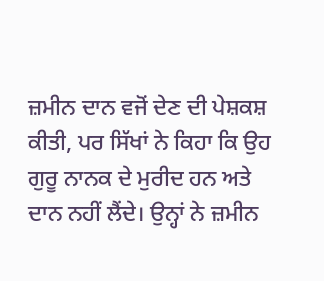ਜ਼ਮੀਨ ਦਾਨ ਵਜੋਂ ਦੇਣ ਦੀ ਪੇਸ਼ਕਸ਼ ਕੀਤੀ, ਪਰ ਸਿੱਖਾਂ ਨੇ ਕਿਹਾ ਕਿ ਉਹ ਗੁਰੂ ਨਾਨਕ ਦੇ ਮੁਰੀਦ ਹਨ ਅਤੇ ਦਾਨ ਨਹੀਂ ਲੈਂਦੇ। ਉਨ੍ਹਾਂ ਨੇ ਜ਼ਮੀਨ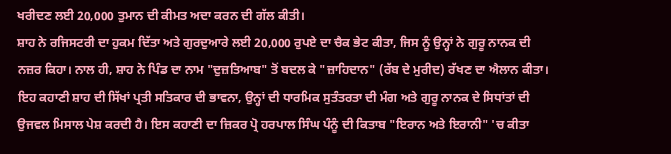ਖਰੀਦਣ ਲਈ 20,000 ਤੁਮਾਨ ਦੀ ਕੀਮਤ ਅਦਾ ਕਰਨ ਦੀ ਗੱਲ ਕੀਤੀ।
ਸ਼ਾਹ ਨੇ ਰਜਿਸਟਰੀ ਦਾ ਹੁਕਮ ਦਿੱਤਾ ਅਤੇ ਗੁਰਦੁਆਰੇ ਲਈ 20,000 ਰੁਪਏ ਦਾ ਚੈਕ ਭੇਟ ਕੀਤਾ, ਜਿਸ ਨੂੰ ਉਨ੍ਹਾਂ ਨੇ ਗੁਰੂ ਨਾਨਕ ਦੀ ਨਜ਼ਰ ਕਿਹਾ। ਨਾਲ ਹੀ, ਸ਼ਾਹ ਨੇ ਪਿੰਡ ਦਾ ਨਾਮ "ਦੁਜ਼ਤਿਆਬ" ਤੋਂ ਬਦਲ ਕੇ "ਜ਼ਾਹਿਦਾਨ" (ਰੱਬ ਦੇ ਮੁਰੀਦ) ਰੱਖਣ ਦਾ ਐਲਾਨ ਕੀਤਾ।
ਇਹ ਕਹਾਣੀ ਸ਼ਾਹ ਦੀ ਸਿੱਖਾਂ ਪ੍ਰਤੀ ਸਤਿਕਾਰ ਦੀ ਭਾਵਨਾ, ਉਨ੍ਹਾਂ ਦੀ ਧਾਰਮਿਕ ਸੁਤੰਤਰਤਾ ਦੀ ਮੰਗ ਅਤੇ ਗੁਰੂ ਨਾਨਕ ਦੇ ਸਿਧਾਂਤਾਂ ਦੀ ਉਜਵਲ ਮਿਸਾਲ ਪੇਸ਼ ਕਰਦੀ ਹੈ। ਇਸ ਕਹਾਣੀ ਦਾ ਜ਼ਿਕਰ ਪ੍ਰੋ ਹਰਪਾਲ ਸਿੰਘ ਪੰਨੂੰ ਦੀ ਕਿਤਾਬ "ਇਰਾਨ ਅਤੇ ਇਰਾਨੀ" 'ਚ ਕੀਤਾ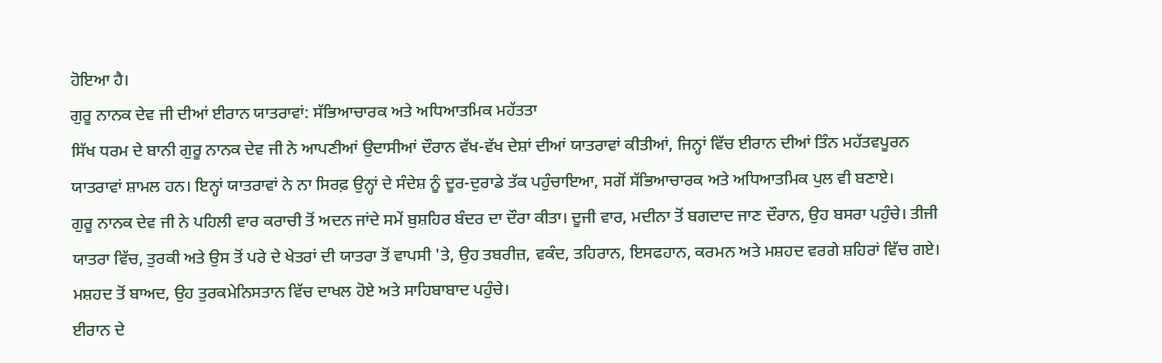ਹੋਇਆ ਹੈ।
ਗੁਰੂ ਨਾਨਕ ਦੇਵ ਜੀ ਦੀਆਂ ਈਰਾਨ ਯਾਤਰਾਵਾਂ: ਸੱਭਿਆਚਾਰਕ ਅਤੇ ਅਧਿਆਤਮਿਕ ਮਹੱਤਤਾ
ਸਿੱਖ ਧਰਮ ਦੇ ਬਾਨੀ ਗੁਰੂ ਨਾਨਕ ਦੇਵ ਜੀ ਨੇ ਆਪਣੀਆਂ ਉਦਾਸੀਆਂ ਦੌਰਾਨ ਵੱਖ-ਵੱਖ ਦੇਸ਼ਾਂ ਦੀਆਂ ਯਾਤਰਾਵਾਂ ਕੀਤੀਆਂ, ਜਿਨ੍ਹਾਂ ਵਿੱਚ ਈਰਾਨ ਦੀਆਂ ਤਿੰਨ ਮਹੱਤਵਪੂਰਨ ਯਾਤਰਾਵਾਂ ਸ਼ਾਮਲ ਹਨ। ਇਨ੍ਹਾਂ ਯਾਤਰਾਵਾਂ ਨੇ ਨਾ ਸਿਰਫ਼ ਉਨ੍ਹਾਂ ਦੇ ਸੰਦੇਸ਼ ਨੂੰ ਦੂਰ-ਦੁਰਾਡੇ ਤੱਕ ਪਹੁੰਚਾਇਆ, ਸਗੋਂ ਸੱਭਿਆਚਾਰਕ ਅਤੇ ਅਧਿਆਤਮਿਕ ਪੁਲ ਵੀ ਬਣਾਏ।
ਗੁਰੂ ਨਾਨਕ ਦੇਵ ਜੀ ਨੇ ਪਹਿਲੀ ਵਾਰ ਕਰਾਚੀ ਤੋਂ ਅਦਨ ਜਾਂਦੇ ਸਮੇਂ ਬੁਸ਼ਹਿਰ ਬੰਦਰ ਦਾ ਦੌਰਾ ਕੀਤਾ। ਦੂਜੀ ਵਾਰ, ਮਦੀਨਾ ਤੋਂ ਬਗਦਾਦ ਜਾਣ ਦੌਰਾਨ, ਉਹ ਬਸਰਾ ਪਹੁੰਚੇ। ਤੀਜੀ ਯਾਤਰਾ ਵਿੱਚ, ਤੁਰਕੀ ਅਤੇ ਉਸ ਤੋਂ ਪਰੇ ਦੇ ਖੇਤਰਾਂ ਦੀ ਯਾਤਰਾ ਤੋਂ ਵਾਪਸੀ 'ਤੇ, ਉਹ ਤਬਰੀਜ਼, ਵਕੰਦ, ਤਹਿਰਾਨ, ਇਸਫਹਾਨ, ਕਰਮਨ ਅਤੇ ਮਸ਼ਹਦ ਵਰਗੇ ਸ਼ਹਿਰਾਂ ਵਿੱਚ ਗਏ। ਮਸ਼ਹਦ ਤੋਂ ਬਾਅਦ, ਉਹ ਤੁਰਕਮੇਨਿਸਤਾਨ ਵਿੱਚ ਦਾਖਲ ਹੋਏ ਅਤੇ ਸਾਹਿਬਾਬਾਦ ਪਹੁੰਚੇ।
ਈਰਾਨ ਦੇ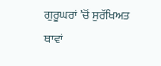ਗੁਰੂਘਰਾਂ ’ਚੋਂ ਸੁਰੱਖਿਅਤ ਥਾਵਾਂ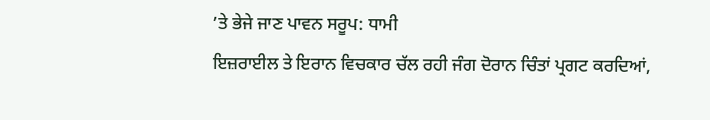’ਤੇ ਭੇਜੇ ਜਾਣ ਪਾਵਨ ਸਰੂਪ: ਧਾਮੀ
ਇਜ਼ਰਾਈਲ ਤੇ ਇਰਾਨ ਵਿਚਕਾਰ ਚੱਲ ਰਹੀ ਜੰਗ ਦੋਰਾਨ ਚਿੰਤਾਂ ਪ੍ਰਗਟ ਕਰਦਿਆਂ,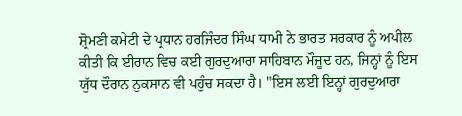ਸ਼੍ਰੋਮਣੀ ਕਮੇਟੀ ਦੇ ਪ੍ਰਧਾਨ ਹਰਜਿੰਦਰ ਸਿੰਘ ਧਾਮੀ ਨੇ ਭਾਰਤ ਸਰਕਾਰ ਨੂੰ ਅਪੀਲ ਕੀਤੀ ਕਿ ਈਰਾਨ ਵਿਚ ਕਈ ਗੁਰਦੁਆਰਾ ਸਾਹਿਬਾਨ ਮੌਜੂਦ ਹਨ, ਜਿਨ੍ਹਾਂ ਨੂੰ ਇਸ ਯੁੱਧ ਦੌਰਾਨ ਨੁਕਸਾਨ ਵੀ ਪਹੁੰਚ ਸਕਦਾ ਹੈ। "ਇਸ ਲਈ ਇਨ੍ਹਾਂ ਗੁਰਦੁਆਰਾ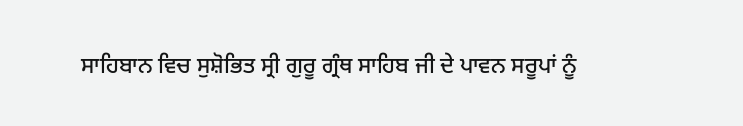ਸਾਹਿਬਾਨ ਵਿਚ ਸੁਸ਼ੋਭਿਤ ਸ੍ਰੀ ਗੁਰੂ ਗ੍ਰੰਥ ਸਾਹਿਬ ਜੀ ਦੇ ਪਾਵਨ ਸਰੂਪਾਂ ਨੂੰ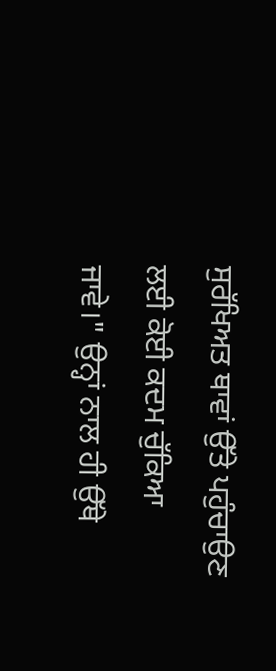ਸੁਰੱਖਿਅਤ ਥਾਵਾਂ ਉੱਤੇ ਪਹੁੰਚਾਉਣ ਲਈ ਕੋਈ ਕਦਮ ਚੁੱਕਿਆ ਜਾਵੇ।" ਉਨ੍ਹਾਂ ਨਾਲ ਹੀ ਉੱਥੇ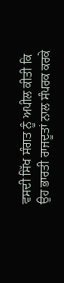ਵਸਦੀ ਸਿੱਖ ਸੰਗਤ ਨੂੰ ਅਪੀਲ ਕੀਤੀ ਕਿ ਉਹ ਭਾਰਤੀ ਰਾਜਦੂਤਾਂ ਨਾਲ ਸੰਪਰਕ ਕਰਕੇ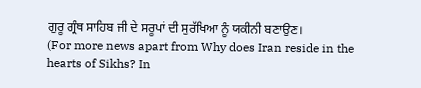ਗੁਰੂ ਗ੍ਰੰਥ ਸਾਹਿਬ ਜੀ ਦੇ ਸਰੂਪਾਂ ਦੀ ਸੁਰੱਖਿਆ ਨੂੰ ਯਕੀਨੀ ਬਣਾਉਣ।
(For more news apart from Why does Iran reside in the hearts of Sikhs? In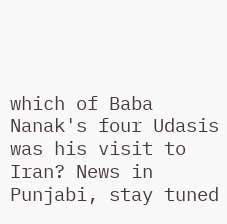which of Baba Nanak's four Udasis was his visit to Iran? News in Punjabi, stay tuned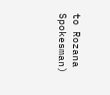to Rozana Spokesman)